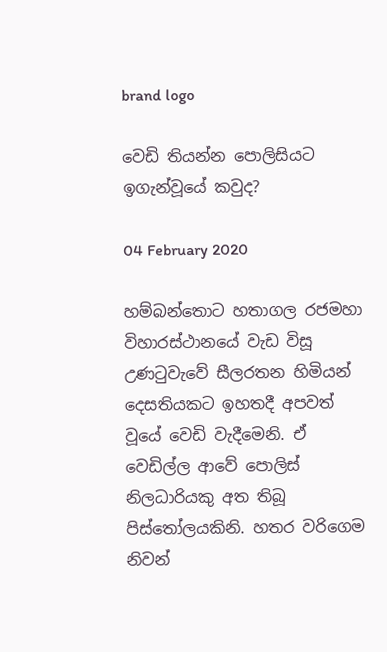brand logo

වෙඩි තියන්න පොලිසියට ඉගැන්වූයේ කවුද?

04 February 2020

හම්බන්තොට හතාගල රජමහා විහාරස්ථානයේ වැඩ විසූ උණටුවැවේ සීලරතන හිමියන් දෙසතියකට ඉහතදී අපවත් වූයේ වෙඩි වැදීමෙනි. ඒ වෙඩිල්ල ආවේ පොලිස් නිලධාරියකු අත තිබූ පිස්තෝලයකිනි. හතර වරිගෙම නිවන්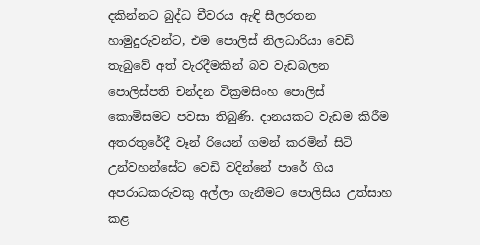දකින්නට බුද්ධ චීවරය ඇඳි සීලරතන හාමුදුරුවන්ට, එම පොලිස් නිලධාරියා වෙඩි තැබුවේ අත් වැරදීමකින් බව වැඩබලන පොලිස්පති චන්දන වික්‍රමසිංහ පොලිස් කොමිසමට පවසා තිබුණි. දානයකට වැඩම කිරීම අතරතුරේදී වෑන් රියෙන් ගමන් කරමින් සිටි උන්වහන්සේට වෙඩි වදින්නේ පාරේ ගිය අපරාධකරුවකු අල්ලා ගැනීමට පොලිසිය උත්සාහ කළ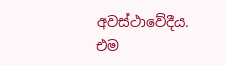අවස්ථාවේදීය. එම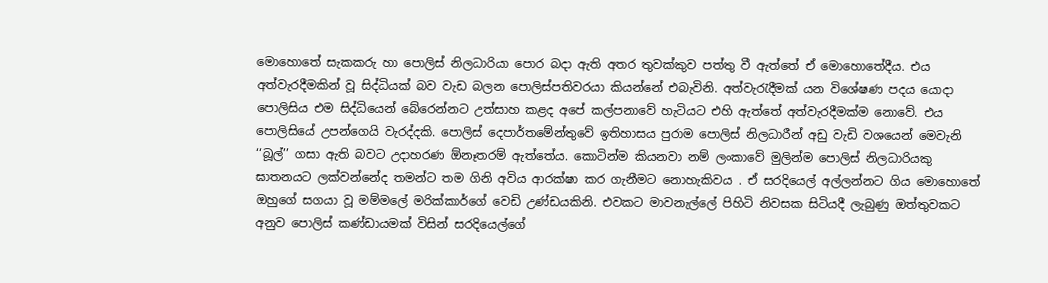මොහොතේ සැකකරු හා පොලිස් නිලධාරියා පොර බදා ඇති අතර තුවක්කුව පත්තු වී ඇත්තේ ඒ මොහොතේදීය. එය අත්වැරදීමකින් වූ සිද්ධියක් බව වැඩ බලන පොලිස්පතිවරයා කියන්නේ එබැවිනි. අත්වැරැදීමක් යන විශේෂණ පදය යොදා පොලිසිය එම සිද්ධියෙන් බේරෙන්නට උත්සාහ කළද අපේ කල්පනාවේ හැටියට එහි ඇත්තේ අත්වැරදීමක්ම නොවේ. එය පොලිසියේ උපන්ගෙයි වැරද්දකි. පොලිස් දෙපාර්තමේන්තුවේ ඉතිහාසය පුරාම පොලිස් නිලධාරීන් අඩු වැඩි වශයෙන් මෙවැනි ‘‘බූල්’’ ගසා ඇති බවට උදාහරණ ඕනෑතරම් ඇත්තේය. කොටින්ම කියනවා නම් ලංකාවේ මුලින්ම පොලිස් නිලධාරියකු ඝාතනයට ලක්වන්නේද තමන්ට තම ගිනි අවිය ආරක්ෂා කර ගැනීමට නොහැකිවය . ඒ සරදියෙල් අල්ලන්නට ගිය මොහොතේ ඔහුගේ සගයා වූ මම්මලේ මරික්කාර්ගේ වෙඩි උණ්ඩයකිනි. එවකට මාවනැල්ලේ පිහිටි නිවසක සිටියදී ලැබුණු ඔත්තුවකට අනුව පොලිස් කණ්ඩායමක් විසින් සරදියෙල්ගේ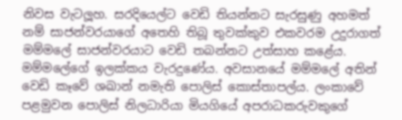නිවස වැටලූහ. සරදියෙල්ට වෙඩි තියන්නට සැරසුණු අහමත් නම් සාජන්වරයාගේ අතෙහි තිබූ තුවක්කුව එකවරම උදුරාගත් මම්මලේ සාජන්වරයාට වෙඩි තබන්නට උත්සාහ කළේය. මම්මලේගේ ඉලක්කය වැරදුණේය. අවසානයේ මම්මලේ අතින් වෙඩි කෑවේ ශඛාන් නමැති පොලිස් කොස්තාපල්ය. ලංකාවේ පළමුවන පොලිස් නිලධාරියා මියගියේ අපරාධකරුවකුගේ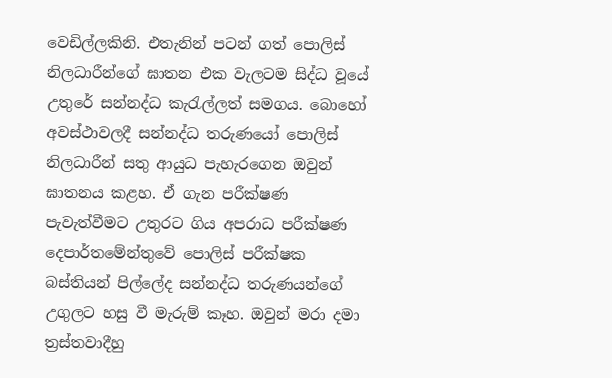වෙඩිල්ලකිනි. එතැනින් පටන් ගත් පොලිස් නිලධාරීන්ගේ ඝාතන එක වැලටම සිද්ධ වූයේ උතුරේ සන්නද්ධ කැරැල්ලත් සමගය. බොහෝ අවස්ථාවලදී සන්නද්ධ තරුණයෝ පොලිස් නිලධාරීන් සතු ආයුධ පැහැරගෙන ඔවුන් ඝාතනය කළහ. ඒ ගැන පරීක්ෂණ පැවැත්වීමට උතුරට ගිය අපරාධ පරීක්ෂණ දෙපාර්තමේන්තුවේ පොලිස් පරීක්ෂක බස්තියන් පිල්ලේද සන්නද්ධ තරුණයන්ගේ උගුලට හසු වී මැරුම් කෑහ. ඔවුන් මරා දමා ත්‍රස්තවාදීහු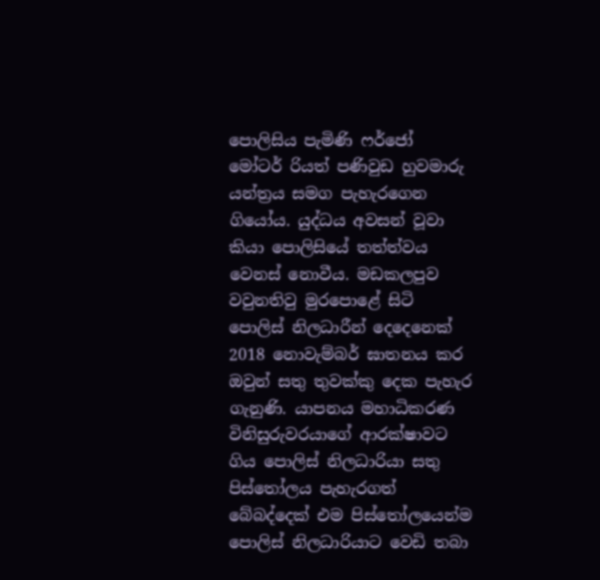පොලිසිය පැමිණි ෆර්ජෝ මෝටර් රියත් පණිවුඩ හුවමාරු යන්ත්‍රය සමග පැහැරගෙන ගියෝය. යුද්ධය අවසන් වූවා කියා පොලිසියේ තත්ත්වය වෙනස් නොවීය. මඩකලපුව වවුනතිවු මුරපො‌ළේ සිටි පොලිස් නිලධාරීන් දෙදෙනෙක් 2018 නොවැම්බර් ඝාතනය කර ඔවුන් සතු තුවක්කු දෙක පැහැර ගැනුණි. යාපනය මහාධිකරණ විනිසුරුවරයාගේ ආරක්ෂාවට ගිය පොලිස් නිලධාරියා සතු පිස්තෝලය පැහැරගත් බේබද්දෙක් එම පිස්තෝලයෙන්ම පොලිස් නිලධාරියාට වෙඩි තබා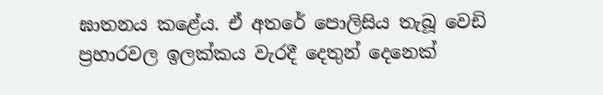ඝාතනය කළේය. ඒ අතරේ පොලිසිය තැබූ වෙඩි ප්‍රහාරවල ඉලක්කය වැරදී දෙතුන් දෙනෙක්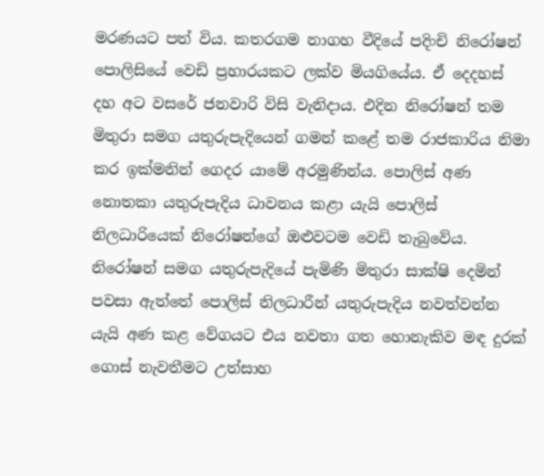මරණයට පත් විය. කතරගම නාගහ වීදියේ පදිංචි නිරෝෂන් පොලිසියේ වෙඩි ප්‍රහාරයකට ලක්ව මියගියේය. ඒ දෙදහස් දහ අට වසරේ ජනවාරි විසි වැනිදාය. එදින නිරෝෂන් තම මිතුරා සමග යතුරුපැදියෙන් ගමන් කළේ තම රාජකාරිය නිමා කර ඉක්මනින් ගෙදර යාමේ අරමුණින්ය. පොලිස් අණ නොතකා යතුරුපැදිය ධාවනය කළා යැයි පොලිස් නිලධාරියෙක් නිරෝෂන්ගේ ඔළුවටම වෙඩි තැබුවේය. නිරෝෂන් සමග යතුරුපැදියේ පැමිණි මිතුරා සාක්ෂි දෙමින් පවසා ඇත්තේ පොලිස් නිලධාරීන් යතුරුපැදිය නවත්වන්න යැයි අණ කළ වේගයට එය නවතා ගත හොනැකිව මඳ දුරක් ගොස් නැවතීමට උත්සාහ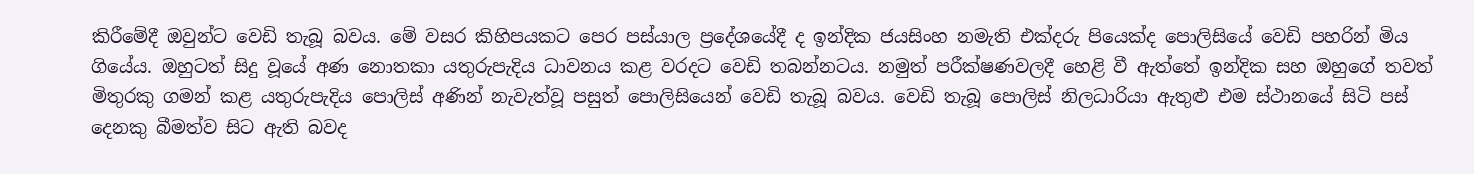කිරීමේදී ඔවුන්ට වෙඩි තැබූ බවය. මේ වසර කිහිපයකට පෙර පස්යාල ප්‍රදේශයේදී ද ඉන්දික ජයසිංහ නමැති එක්දරු පියෙක්ද පොලිසියේ වෙඩි පහරින් මිය ගියේය. ඔහුටත් සිදු වූයේ අණ නොතකා යතුරුපැදිය ධාවනය කළ වරදට වෙඩි තබන්නටය. නමුත් පරීක්ෂණවලදී හෙළි වී ඇත්තේ ඉන්දික සහ ඔහුගේ තවත් මිතුරකු ගමන් කළ යතුරුපැදිය පොලිස් අණින් නැවැත්වූ පසුත් පොලිසියෙන් වෙඩි තැබූ බවය. වෙඩි තැබූ පොලිස් නිලධාරියා ඇතුළු එම ස්ථානයේ සිටි පස් දෙනකු බීමත්ව සිට ඇති බවද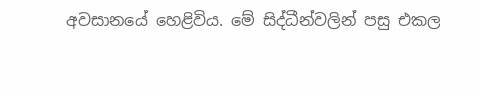අවසානයේ හෙළිවිය. මේ සිද්ධීන්වලින් පසු එකල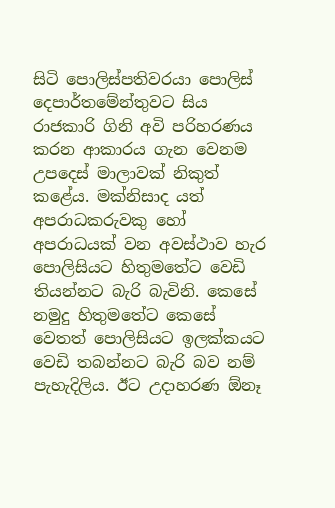සිටි පොලිස්පතිවරයා පොලිස් දෙපාර්තමේන්තුවට සිය රාජකාරි ගිනි අවි පරිහරණය කරන ආකාරය ගැන වෙනම උපදෙස් මාලාවක් නිකුත් කළේය. මක්නිසාද යත් අපරාධකරුවකු හෝ අපරාධයක් වන අවස්ථාව හැර පොලිසියට හිතුමතේට වෙඩි තියන්නට බැරි බැවිනි. කෙසේ නමුදු හිතුමතේට කෙසේ වෙතත් පොලිසියට ඉලක්කයට වෙඩි තබන්නට බැරි බව නම් පැහැදිලිය. ඊට උදාහරණ ඕනෑ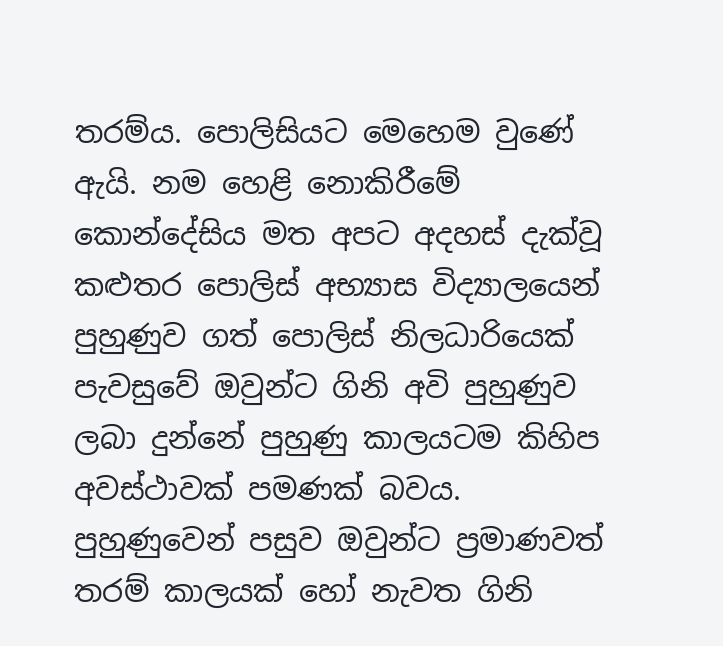තරම්ය. පොලිසියට මෙහෙම වුණේ ඇයි. නම හෙළි නොකිරීමේ කොන්දේසිය මත අපට අදහස් දැක්වූ කළුතර පොලිස් අභ්‍යාස විද්‍යාලයෙන් පුහුණුව ගත් පොලිස් නිලධාරියෙක් පැවසුවේ ඔවුන්ට ගිනි අවි පුහුණුව ලබා දුන්නේ පුහුණු කාලයටම කිහිප අවස්ථාවක් පමණක් බවය. පුහුණුවෙන් පසුව ඔවුන්ට ප්‍රමාණවත් තරම් කාලයක් හෝ නැවත ගිනි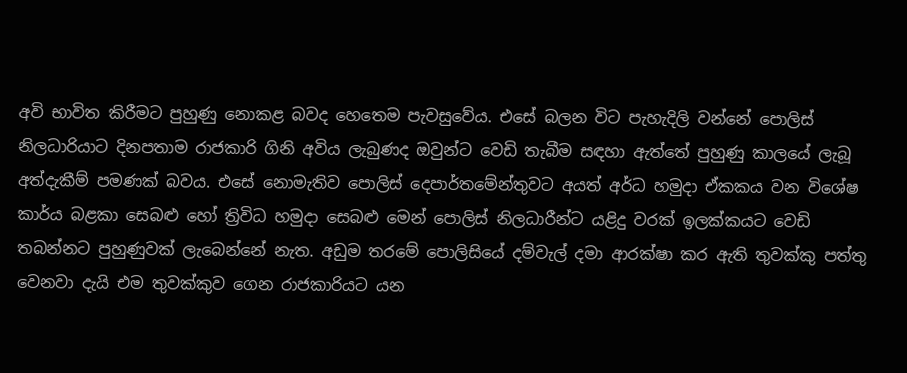අවි භාවිත කිරීමට පුහුණු නොකළ බවද හෙතෙම පැවසුවේය. එසේ බලන විට පැහැදිලි වන්නේ පොලිස් නිලධාරියාට දිනපතාම රාජකාරි ගිනි අවිය ලැබුණද ඔවුන්ට වෙඩි තැබීම සඳහා ඇත්තේ පුහුණු කාලයේ ලැබූ අත්දැකීම් පමණක් බවය. එසේ නොමැතිව පොලිස් දෙපාර්තමේන්තුවට අයත් අර්ධ හමුදා ඒකකය වන විශේෂ කාර්ය බළකා සෙබළු හෝ ත්‍රිවිධ හමුදා සෙබළු මෙන් පොලිස් නිලධාරීන්ට යළිදු වරක් ඉලක්කයට වෙඩි තබන්නට පුහුණුවක් ලැබෙන්නේ නැත. අඩුම තරමේ පොලිසියේ දම්වැල් දමා ආරක්ෂා කර ඇති තුවක්කු පත්තු වෙනවා දැයි එම තුවක්කුව ගෙන රාජකාරියට යන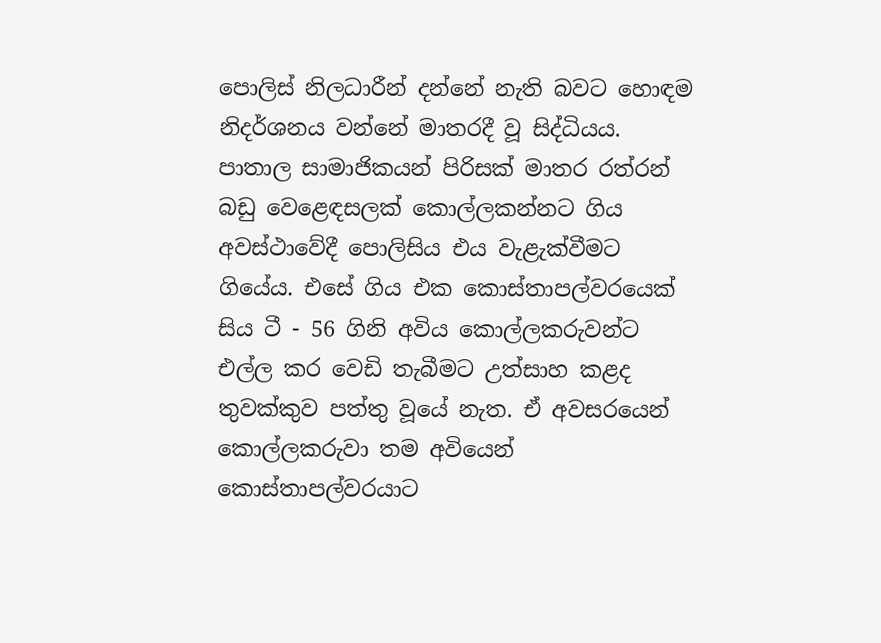පොලිස් නිලධාරීන් දන්නේ නැති බවට හොඳම නිදර්ශනය වන්නේ මාතරදී වූ සිද්ධියය. පාතාල සාමාජිකයන් පිරිසක් මාතර රත්රන් බඩු වෙළෙඳසලක් කොල්ලකන්නට ගිය අවස්ථාවේදී පොලිසිය එය වැළැක්වීමට ගියේය. එසේ ගිය එක කොස්තාපල්වරයෙක් සිය ටී - 56 ගිනි අවිය කොල්ලකරුවන්ට එල්ල කර වෙඩි තැබීමට උත්සාහ කළද තුවක්කුව පත්තු වූයේ නැත. ඒ අවසරයෙන් කොල්ලකරුවා තම අවියෙන් කොස්තාපල්වරයාට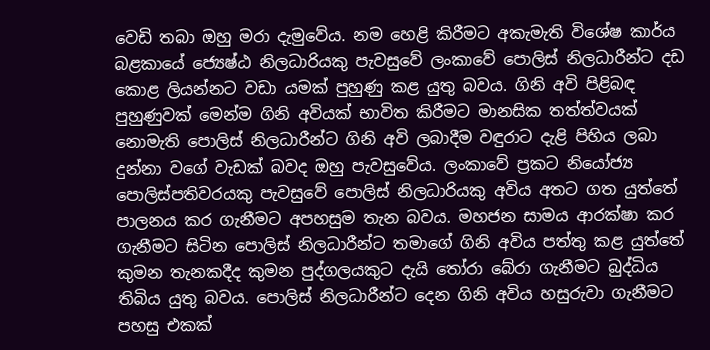වෙඩි තබා ඔහු මරා දැමුවේය. නම හෙළි කිරීමට අකැමැති විශේෂ කාර්ය බළකායේ ජ්‍යෙෂ්ඨ නිලධාරියකු පැවසුවේ ලංකාවේ පොලිස් නිලධාරීන්ට දඩ කොළ ලියන්නට වඩා යමක් පුහුණු කළ යුතු බවය. ගිනි අවි පිළිබඳ පුහුණුවක් මෙන්ම ගිනි අවියක් භාවිත කිරීමට මානසික තත්ත්වයක් නොමැති පොලිස් නිලධාරීන්ට ගිනි අවි ලබාදීම වඳුරාට දැළි පිහිය ලබා දුන්නා වගේ වැඩක් බවද ඔහු පැවසුවේය. ලංකාවේ ප්‍රකට නියෝජ්‍ය පොලිස්පතිවරයකු පැවසුවේ පොලිස් නිලධාරියකු අවිය අතට ගත යුත්තේ පාලනය කර ගැනීමට අපහසුම තැන බවය. මහජන සාමය ආරක්ෂා කර ගැනීමට සිටින පොලිස් නිලධාරීන්ට තමාගේ ගිනි අවිය පත්තු කළ යුත්තේ කුමන තැනකදීද කුමන පුද්ගලයකුට දැයි තෝරා බේරා ගැනීමට බුද්ධිය තිබිය යුතු බවය. පොලිස් නිලධාරීන්ට දෙන ගිනි අවිය හසුරුවා ගැනීමට පහසු එකක්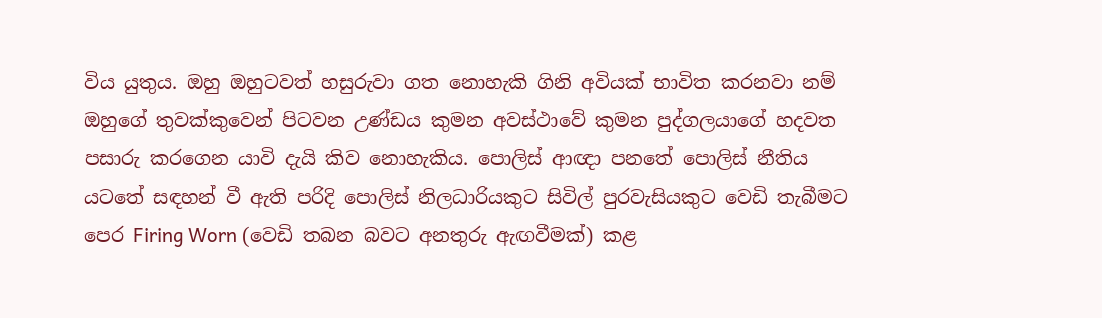විය යුතුය. ඔහු ඔහුටවත් හසුරුවා ගත නොහැකි ගිනි අවියක් භාවිත කරනවා නම් ඔහුගේ තුවක්කුවෙන් පිටවන උණ්ඩය කුමන අවස්ථාවේ කුමන පුද්ගලයාගේ හදවත පසාරු කරගෙන යාවි දැයි කිව නොහැකිය. පොලිස් ආඥා පනතේ පොලිස් නීතිය යටතේ සඳහන් වී ඇති පරිදි පොලිස් නිලධාරියකුට සිවිල් පුරවැසියකුට වෙඩි තැබීමට පෙර Firing Worn (වෙඩි තබන බවට අනතුරු ඇඟවීමක්) කළ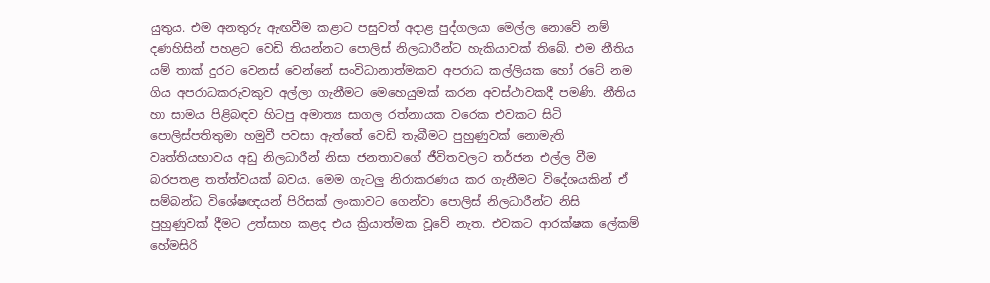යුතුය. එම අනතුරු ඇඟවීම කළාට පසුවත් අදාළ පුද්ගලයා මෙල්ල නොවේ නම් දණහිසින් පහළට වෙඩි තියන්නට පොලිස් නිලධාරීන්ට හැකියාවක් තිබේ. එම නීතිය යම් තාක් දුරට වෙනස් වෙන්නේ සංවිධානාත්මකව අපරාධ කල්ලියක හෝ රටේ නම ගිය අපරාධකරුවකුව අල්ලා ගැනීමට මෙහෙයුමක් කරන අවස්ථාවකදී පමණි. නීතිය හා සාමය පිළිබඳව හිටපු අමාත්‍ය සාගල රත්නායක වරෙක එවකට සිටි පොලිස්පතිතුමා හමුවී පවසා ඇත්තේ වෙඩි තැබීමට පුහුණුවක් නොමැති වෘත්තියභාවය අඩු නිලධාරීන් නිසා ජනතාවගේ ජීවිතවලට තර්ජන එල්ල වීම බරපතළ තත්ත්වයක් බවය. මෙම ගැටලු නිරාකරණය කර ගැනීමට විදේශයකින් ඒ සම්බන්ධ විශේෂඥයන් පිරිසක් ලංකාවට ගෙන්වා පොලිස් නිලධාරීන්ට නිසි පුහුණුවක් දීමට උත්සාහ කළද එය ක්‍රියාත්මක වූවේ නැත. එවකට ආරක්ෂක ලේකම් හේමසිරි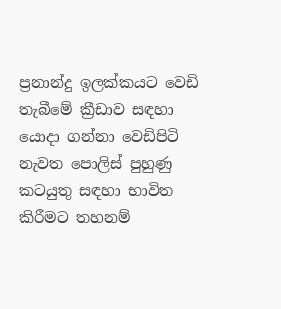ප්‍රනාන්දු ඉලක්කයට වෙඩි තැබීමේ ක්‍රීඩාව සඳහා යොදා ගන්නා වෙඩිපිටි නැවත පොලිස් පුහුණු කටයුතු සඳහා භාවිත කිරීමට තහනම්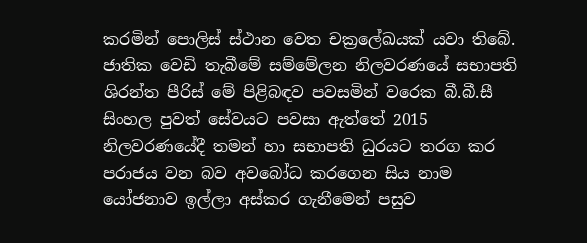කරමින් පොලිස් ස්ථාන වෙත චක්‍රලේඛයක් යවා තිබේ. ජාතික වෙඩි තැබීමේ සම්මේලන නිලවරණයේ සභාපති ශිරන්ත පීරිස් මේ පිළිබඳව පවසමින් වරෙක බී.බී.සී සිංහල පුවත් සේවයට පවසා ඇත්තේ 2015 නිලවරණයේදී තමන් හා සභාපති ධුරයට තරග කර පරාජය වන බව අවබෝධ කරගෙන සිය නාම යෝජනාව ඉල්ලා අස්කර ගැනීමෙන් පසුව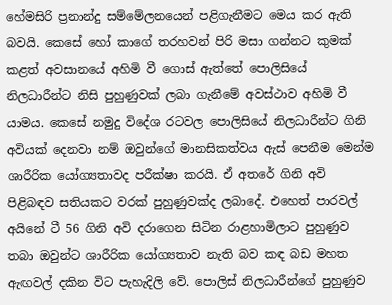හේමසිරි ප්‍රනාන්දු සම්මේලනයෙන් පළිගැනීමට මෙය කර ඇති බවයි. කෙසේ හෝ කාගේ තරහවන් පිරි මසා ගන්නට කුමක් කළත් අවසානයේ අහිමි වී ගොස් ඇත්තේ පොලිසියේ නිලධාරීන්ට නිසි පුහුණුවක් ලබා ගැනීමේ අවස්ථාව අහිමි වී යාමය. කෙසේ නමුදු විදේශ රටවල පොලිසියේ නිලධාරීන්ට ගිනි අවියක් දෙනවා නම් ඔවුන්ගේ මානසිකත්වය ඇස් පෙනීම මෙන්ම ශාරීරික යෝග්‍යතාවද පරීක්ෂා කරයි. ඒ අතරේ ගිනි අවි පිළිබඳව සතියකට වරක් පුහුණුවක්ද ලබාදේ. එහෙත් පාරවල් අයිනේ ටී 56 ගිනි අවි දරාගෙන සිටින රාළහාමිලාට පුහුණුව තබා ඔවුන්ට ශාරීරික යෝග්‍යතාව නැති බව කඳ බඩ මහත ඇඟවල් දකින විට පැහැදිලි වේ. පොලිස් නිලධාරීන්ගේ පුහුණුව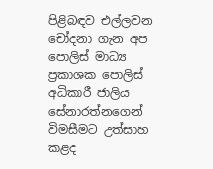පිළිබඳව එල්ලවන චෝදනා ගැන අප පොලිස් මාධ්‍ය ප්‍රකාශක පොලිස් අධිකාරී ජාලිය සේනාරත්නගෙන් විමසීමට උත්සාහ කළද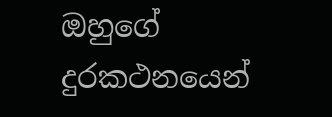ඔහුගේ දුරකථනයෙන්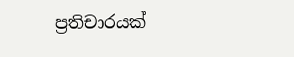ප්‍රතිචාරයක්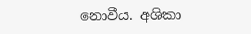නොවීය. අශිකා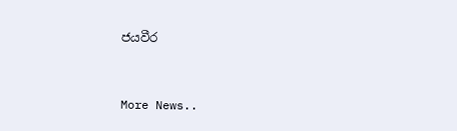ජයවීර


More News..